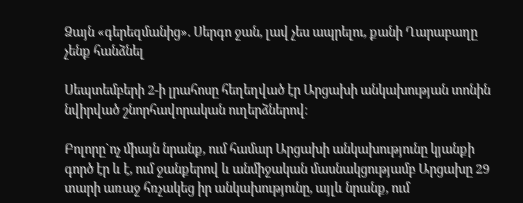Ձայն «գերեզմանից». Սերգո ջան, լավ չես ապրելու, քանի Ղարաբաղը չենք հանձնել

Սեպտեմբերի 2-ի լրահոսը հեղեղված էր Արցախի անկախության տոնին նվիրված շնորհավորական ուղերձներով։

Բոլորը`ոչ միայն նրանք, ում համար Արցախի անկախությունը կյանքի գործ էր և է, ում ջանքերով և անմիջական մասնակցությամբ Արցախը 29 տարի առաջ հռչակեց իր անկախությունը, այլև նրանք, ում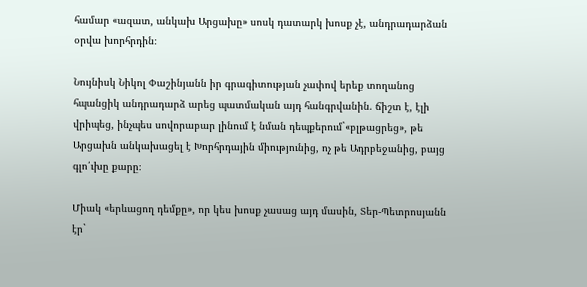համար «ազատ, անկախ Արցախը» սոսկ դատարկ խոսք չէ, անդրադարձան օրվա խորհրդին։

Նույնիսկ Նիկոլ Փաշինյանն իր գրագիտության չափով երեք տողանոց հպանցիկ անդրադարձ արեց պատմական այդ հանգրվանին. ճիշտ է, էլի վրիպեց, ինչպես սովորաբար լինում է նման դեպքերում`«բլթացրեց», թե Արցախն անկախացել է Խորհրդային միությունից, ոչ թե Ադրբեջանից, բայց գլո՛ւխը քարը։

Միակ «երևացող դեմքը», որ կես խոսք չասաց այդ մասին, Տեր-Պետրոսյանն էր`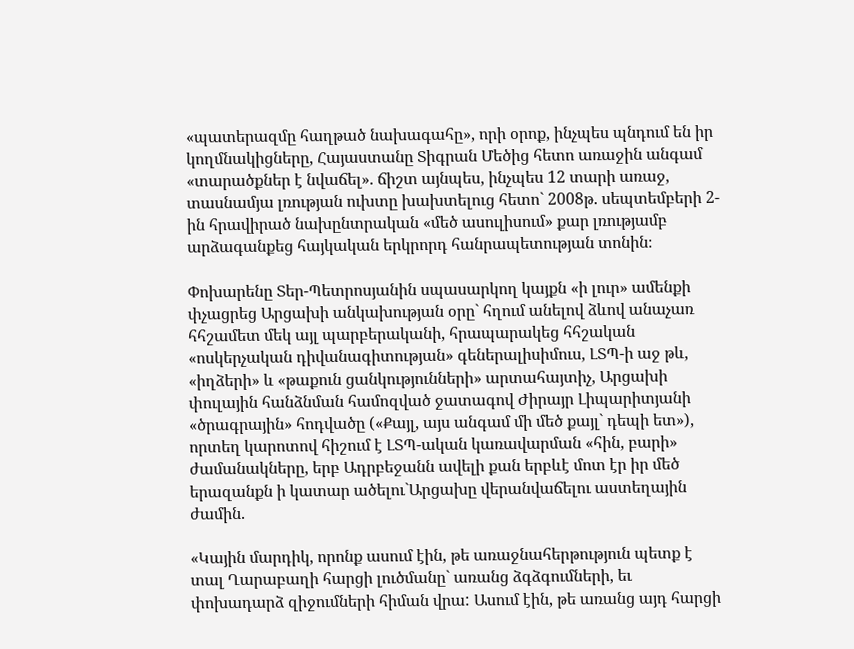«պատերազմը հաղթած նախագահը», որի օրոք, ինչպես պնդում են իր կողմնակիցները, Հայաստանը Տիգրան Մեծից հետո առաջին անգամ «տարածքներ է նվաճել». ճիշտ այնպես, ինչպես 12 տարի առաջ, տասնամյա լռության ուխտը խախտելուց հետո` 2008թ. սեպտեմբերի 2-ին հրավիրած նախընտրական «մեծ ասուլիսում» քար լռությամբ արձագանքեց հայկական երկրորդ հանրապետության տոնին։

Փոխարենը Տեր-Պետրոսյանին սպասարկող կայքն «ի լուր» ամենքի փչացրեց Արցախի անկախության օրը` հղում անելով ձևով անաչառ հհշամետ մեկ այլ պարբերականի, հրապարակեց հհշական «ոսկերչական դիվանագիտության» գեներալիսիմուս, ԼՏՊ-ի աջ թև, «իղձերի» և «թաքուն ցանկությունների» արտահայտիչ, Արցախի փուլային հանձնման համոզված ջատագով Ժիրայր Լիպարիտյանի «ծրագրային» հոդվածը («Քայլ, այս անգամ մի մեծ քայլ` դեպի ետ»), որտեղ կարոտով հիշում է ԼՏՊ-ական կառավարման «հին, բարի» ժամանակները, երբ Ադրբեջանն ավելի քան երբևէ մոտ էր իր մեծ երազանքն ի կատար ածելու`Արցախը վերանվաճելու աստեղային ժամին.

«Կային մարդիկ, որոնք ասում էին, թե առաջնահերթություն պետք է տալ Ղարաբաղի հարցի լուծմանը` առանց ձգձգումների, եւ փոխադարձ զիջումների հիման վրա: Ասում էին, թե առանց այդ հարցի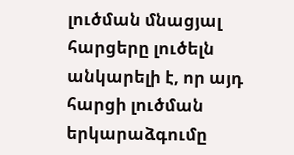լուծման մնացյալ հարցերը լուծելն անկարելի է, որ այդ հարցի լուծման երկարաձգումը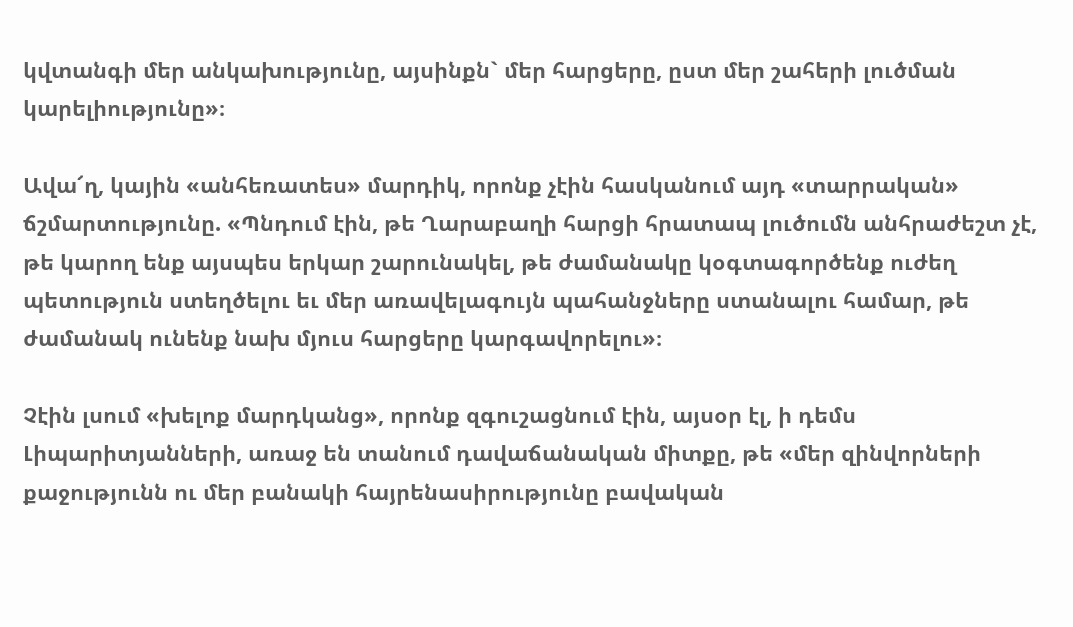կվտանգի մեր անկախությունը, այսինքն` մեր հարցերը, ըստ մեր շահերի լուծման կարելիությունը»։

Ավա՜ղ, կային «անհեռատես» մարդիկ, որոնք չէին հասկանում այդ «տարրական» ճշմարտությունը. «Պնդում էին, թե Ղարաբաղի հարցի հրատապ լուծումն անհրաժեշտ չէ, թե կարող ենք այսպես երկար շարունակել, թե ժամանակը կօգտագործենք ուժեղ պետություն ստեղծելու եւ մեր առավելագույն պահանջները ստանալու համար, թե ժամանակ ունենք նախ մյուս հարցերը կարգավորելու»։

Չէին լսում «խելոք մարդկանց», որոնք զգուշացնում էին, այսօր էլ, ի դեմս Լիպարիտյանների, առաջ են տանում դավաճանական միտքը, թե «մեր զինվորների քաջությունն ու մեր բանակի հայրենասիրությունը բավական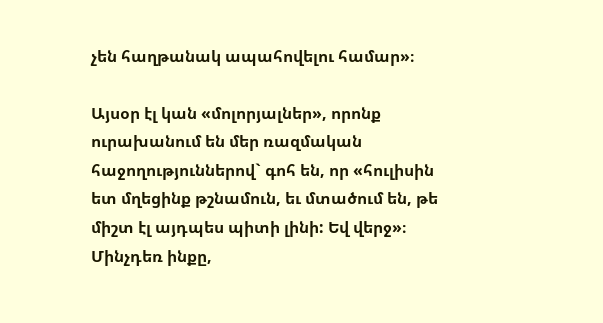չեն հաղթանակ ապահովելու համար»։

Այսօր էլ կան «մոլորյալներ», որոնք ուրախանում են մեր ռազմական հաջողություններով` գոհ են, որ «հուլիսին ետ մղեցինք թշնամուն, եւ մտածում են, թե միշտ էլ այդպես պիտի լինի: Եվ վերջ»։ Մինչդեռ ինքը,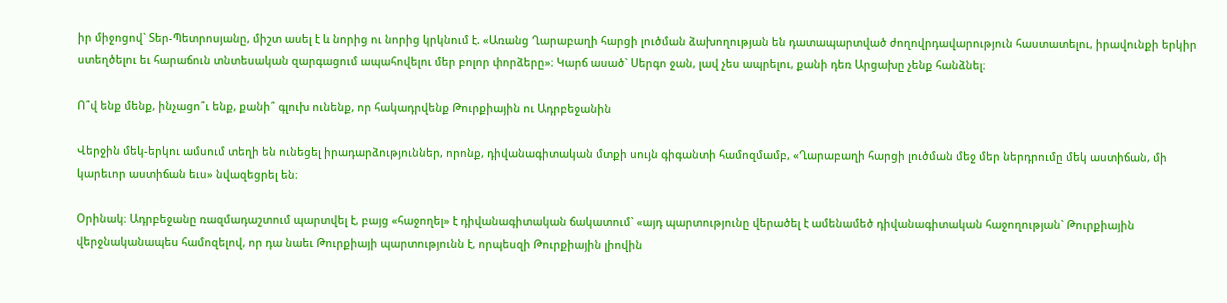իր միջոցով` Տեր-Պետրոսյանը, միշտ ասել է և նորից ու նորից կրկնում է. «Առանց Ղարաբաղի հարցի լուծման ձախողության են դատապարտված ժողովրդավարություն հաստատելու, իրավունքի երկիր ստեղծելու եւ հարաճուն տնտեսական զարգացում ապահովելու մեր բոլոր փորձերը»։ Կարճ ասած` Սերգո ջան, լավ չես ապրելու, քանի դեռ Արցախը չենք հանձնել։

Ո՞վ ենք մենք, ինչացո՞ւ ենք, քանի՞ գլուխ ունենք, որ հակադրվենք Թուրքիային ու Ադրբեջանին

Վերջին մեկ-երկու ամսում տեղի են ունեցել իրադարձություններ, որոնք, դիվանագիտական մտքի սույն գիգանտի համոզմամբ, «Ղարաբաղի հարցի լուծման մեջ մեր ներդրումը մեկ աստիճան, մի կարեւոր աստիճան եւս» նվազեցրել են։

Օրինակ։ Ադրբեջանը ռազմադաշտում պարտվել է, բայց «հաջողել» է դիվանագիտական ճակատում` «այդ պարտությունը վերածել է ամենամեծ դիվանագիտական հաջողության` Թուրքիային վերջնականապես համոզելով, որ դա նաեւ Թուրքիայի պարտությունն է, որպեսզի Թուրքիային լիովին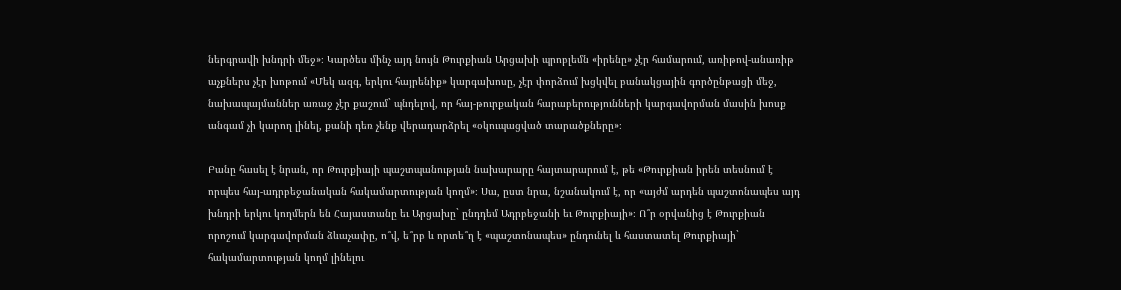ներգրավի խնդրի մեջ»։ Կարծես մինչ այդ նույն Թուրքիան Արցախի պրոբլեմն «իրենը» չէր համարում, առիթով-անառիթ աչքներս չէր խոթում «Մեկ ազգ, երկու հայրենիք» կարգախոսը, չէր փորձում խցկվել բանակցային գործընթացի մեջ, նախապայմաններ առաջ չէր քաշում` պնդելով, որ հայ-թուրքական հարաբերությունների կարգավորման մասին խոսք անգամ չի կարող լինել, քանի դեռ չենք վերադարձրել «օկուպացված տարածքները»։

Բանը հասել է նրան, որ Թուրքիայի պաշտպանության նախարարը հայտարարում է, թե «Թուրքիան իրեն տեսնում է որպես հայ-ադրբեջանական հակամարտության կողմ»։ Սա, ըստ նրա, նշանակում է, որ «այժմ արդեն պաշտոնապես այդ խնդրի երկու կողմերն են Հայաստանը եւ Արցախը` ընդդեմ Ադրբեջանի եւ Թուրքիայի»։ Ո՞ր օրվանից է Թուրքիան որոշում կարգավորման ձևաչափը, ո՞վ, ե՞րբ և որտե՞ղ է «պաշտոնապես» ընդունել և հաստատել Թուրքիայի` հակամարտության կողմ լինելու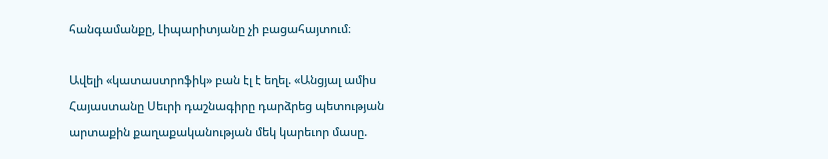հանգամանքը, Լիպարիտյանը չի բացահայտում։

Ավելի «կատաստրոֆիկ» բան էլ է եղել. «Անցյալ ամիս Հայաստանը Սեւրի դաշնագիրը դարձրեց պետության արտաքին քաղաքականության մեկ կարեւոր մասը.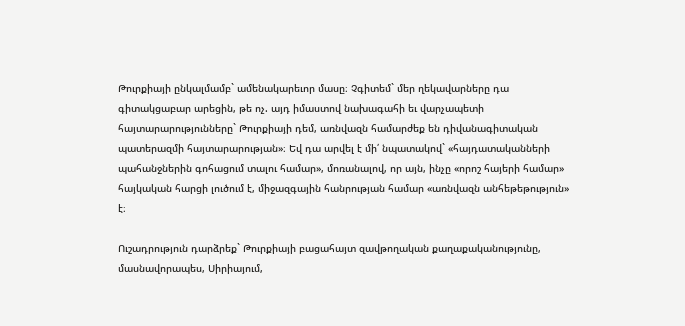Թուրքիայի ընկալմամբ` ամենակարեւոր մասը։ Չգիտեմ` մեր ղեկավարները դա գիտակցաբար արեցին, թե ոչ. այդ իմաստով նախագահի եւ վարչապետի հայտարարությունները` Թուրքիայի դեմ, առնվազն համարժեք են դիվանագիտական պատերազմի հայտարարության»։ Եվ դա արվել է մի՛ նպատակով` «հայդատականների պահանջներին գոհացում տալու համար», մոռանալով, որ այն, ինչը «որոշ հայերի համար» հայկական հարցի լուծում է, միջազգային հանրության համար «առնվազն անհեթեթություն» է։

Ուշադրություն դարձրեք` Թուրքիայի բացահայտ զավթողական քաղաքականությունը, մասնավորապես, Սիրիայում,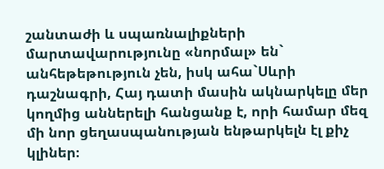շանտաժի և սպառնալիքների մարտավարությունը «նորմալ» են` անհեթեթություն չեն, իսկ ահա`Սևրի դաշնագրի, Հայ դատի մասին ակնարկելը մեր կողմից աններելի հանցանք է, որի համար մեզ մի նոր ցեղասպանության ենթարկելն էլ քիչ կլիներ։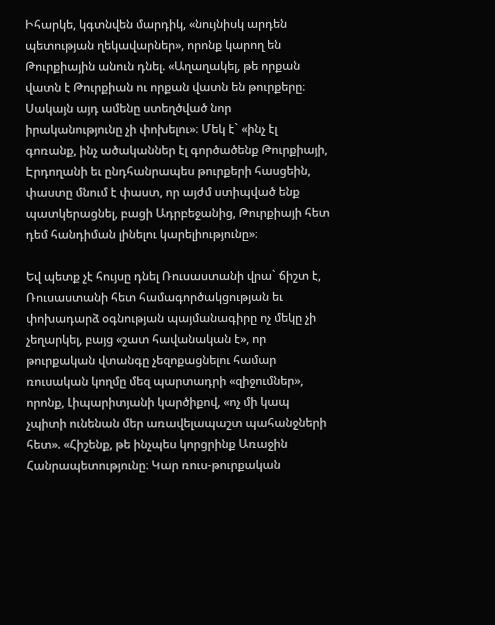Իհարկե, կգտնվեն մարդիկ, «նույնիսկ արդեն պետության ղեկավարներ», որոնք կարող են Թուրքիային անուն դնել. «Աղաղակել, թե որքան վատն է Թուրքիան ու որքան վատն են թուրքերը։ Սակայն այդ ամենը ստեղծված նոր իրականությունը չի փոխելու»։ Մեկ է` «ինչ էլ գոռանք, ինչ ածականներ էլ գործածենք Թուրքիայի, Էրդողանի եւ ընդհանրապես թուրքերի հասցեին, փաստը մնում է փաստ, որ այժմ ստիպված ենք պատկերացնել, բացի Ադրբեջանից, Թուրքիայի հետ դեմ հանդիման լինելու կարելիությունը»։

Եվ պետք չէ հույսը դնել Ռուսաստանի վրա` ճիշտ է, Ռուսաստանի հետ համագործակցության եւ փոխադարձ օգնության պայմանագիրը ոչ մեկը չի չեղարկել, բայց «շատ հավանական է», որ թուրքական վտանգը չեզոքացնելու համար ռուսական կողմը մեզ պարտադրի «զիջումներ», որոնք, Լիպարիտյանի կարծիքով, «ոչ մի կապ չպիտի ունենան մեր առավելապաշտ պահանջների հետ». «Հիշենք, թե ինչպես կորցրինք Առաջին Հանրապետությունը։ Կար ռուս-թուրքական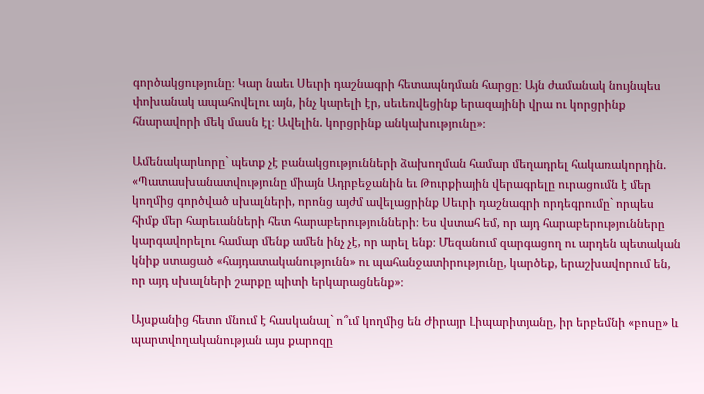գործակցությունը։ Կար նաեւ Սեւրի դաշնագրի հետապնդման հարցը։ Այն ժամանակ նույնպես փոխանակ ապահովելու այն, ինչ կարելի էր, սեւեռվեցինք երազայինի վրա ու կորցրինք հնարավորի մեկ մասն էլ։ Ավելին. կորցրինք անկախությունը»։

Ամենակարևորը` պետք չէ բանակցությունների ձախողման համար մեղադրել հակառակորդին. «Պատասխանատվությունը միայն Ադրբեջանին եւ Թուրքիային վերագրելը ուրացումն է մեր կողմից գործված սխալների, որոնց այժմ ավելացրինք Սեւրի դաշնագրի որդեգրումը` որպես հիմք մեր հարեւանների հետ հարաբերությունների։ Ես վստահ եմ, որ այդ հարաբերությունները կարգավորելու համար մենք ամեն ինչ չէ, որ արել ենք։ Մեզանում զարգացող ու արդեն պետական կնիք ստացած «հայդատականությունն» ու պահանջատիրությունը, կարծեք, երաշխավորում են, որ այդ սխալների շարքը պիտի երկարացնենք»։

Այսքանից հետո մնում է հասկանալ` ո՞ւմ կողմից են Ժիրայր Լիպարիտյանը, իր երբեմնի «բոսը» և պարտվողականության այս քարոզը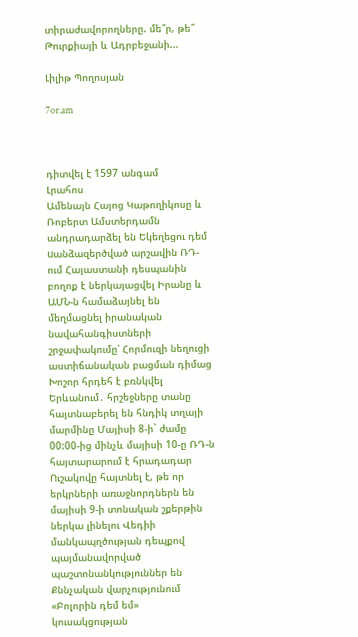տիրաժավորողները. մե՞ր, թե՞ Թուրքիայի և Ադրբեջանի...

Լիլիթ Պողոսյան

7or.am



դիտվել է 1597 անգամ
Լրահոս
Ամենայն Հայոց Կաթողիկոսը և Ռոբերտ Ամստերդամն անդրադարձել են Եկեղեցու դեմ uանձազերծված արշավին ՌԴ-ում Հայաստանի դեսպանին բողոք է ներկայացվել Իրանը և ԱՄՆ-ն համաձայնել են մեղմացնել իրանական նավահանգիստների շրջափակումը՝ Հորմուզի նեղուցի աստիճանական բացման դիմաց Խոշոր հրդեհ է բռնկվել Երևանում․ հրշեջները տանը հայտնաբերել են հնդիկ տղայի մարմինը Մայիսի 8-ի` ժամը 00:00-ից մինչև մայիսի 10-ը ՌԴ-ն հայտարարում է հրադադար Ուշակովը հայտնել է, թե որ երկրների առաջնորդներն են մայիսի 9-ի տոնական շքերթին ներկա լինելու Վեդիի մանկապղծության դեպքով պայմանավորված պաշտոնանկություններ են Քննչական վարչությունում «Բոլորին դեմ եմ» կուսակցության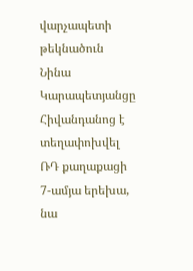վարչապետի թեկնածուն Նինա Կարապետյանցը Հիվանդանոց է տեղափոխվել ՌԴ քաղաքացի 7-ամյա երեխա, նա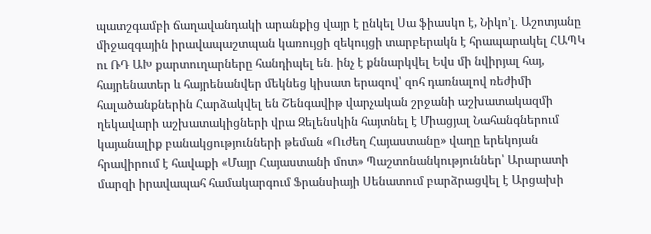պատշգամբի ճաղավանդակի արանքից վայր է ընկել Սա ֆիասկո է, Նիկո’լ․ Աշոտյանը միջազգային իրավապաշտպան կառույցի զեկույցի տարբերակն է հրապարակել ՀԱՊԿ ու ՌԴ ԱԽ քարտուղարները հանդիպել են․ ինչ է քննարկվել Եվս մի նվիրյալ հայ, հայրենատեր և հայրենանվեր մեկնեց կիսատ երազով՝ զոհ դառնալով ռեժիմի հալածանքներին Հարձակվել են Շենգավիթ վարչական շրջանի աշխատակազմի ղեկավարի աշխատակիցների վրա Զելենսկին հայտնել է Միացյալ Նահանգներում կայանալիք բանակցությունների թեման «Ուժեղ Հայաստանը» վաղը երեկոյան հրավիրում է հավաքի «Մայր Հայաստանի մոտ» Պաշտոնանկություններ՝ Արարատի մարզի իրավապահ համակարգում Ֆրանսիայի Սենատում բարձրացվել է Արցախի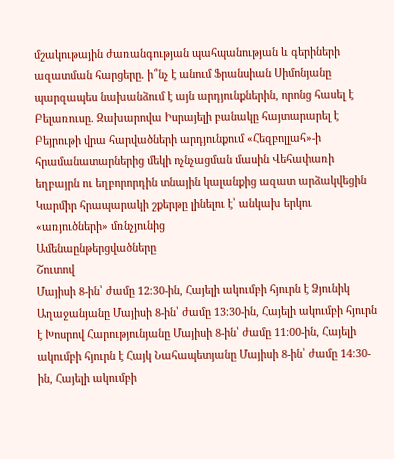մշակութային ժառանգության պահպանության և գերիների ազատման հարցերը. ի՞նչ է անում Ֆրանսիան Սիմոնյանը պարզապես նախանձում է այն արդյունքներին, որոնց հասել է Բելառուսը. Զախարովա Իսրայելի բանակը հայտարարել է Բեյրութի վրա հարվածների արդյունքում «Հեզբոլլահ»-ի հրամանատարներից մեկի ոչնչացման մասին Վեհափառի եղբայրն ու եղբորորդին տնային կալանքից ազատ արձակվեցին Կարմիր հրապարակի շքերթը լինելու է՝ անկախ երկու «առյուծների» մռնչյունից
Ամենաընթերցվածները
Շուտով
Մայիսի 8-ին՝ ժամը 12։30-ին, Հայելի ակումբի հյուրն է Ձյունիկ Աղաջանյանը Մայիսի 8-ին՝ ժամը 13։30-ին, Հայելի ակումբի հյուրն է Խոսրով Հարությունյանը Մայիսի 8-ին՝ ժամը 11։00-ին, Հայելի ակումբի հյուրն է Հայկ Նահապետյանը Մայիսի 8-ին՝ ժամը 14։30-ին, Հայելի ակումբի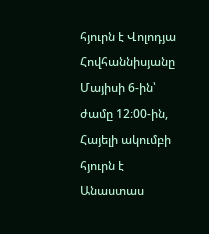հյուրն է Վոլոդյա Հովհաննիսյանը Մայիսի 6-ին՝ ժամը 12։00-ին, Հայելի ակումբի հյուրն է Անաստաս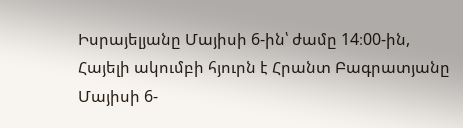Իսրայելյանը Մայիսի 6-ին՝ ժամը 14։00-ին, Հայելի ակումբի հյուրն է Հրանտ Բագրատյանը Մայիսի 6-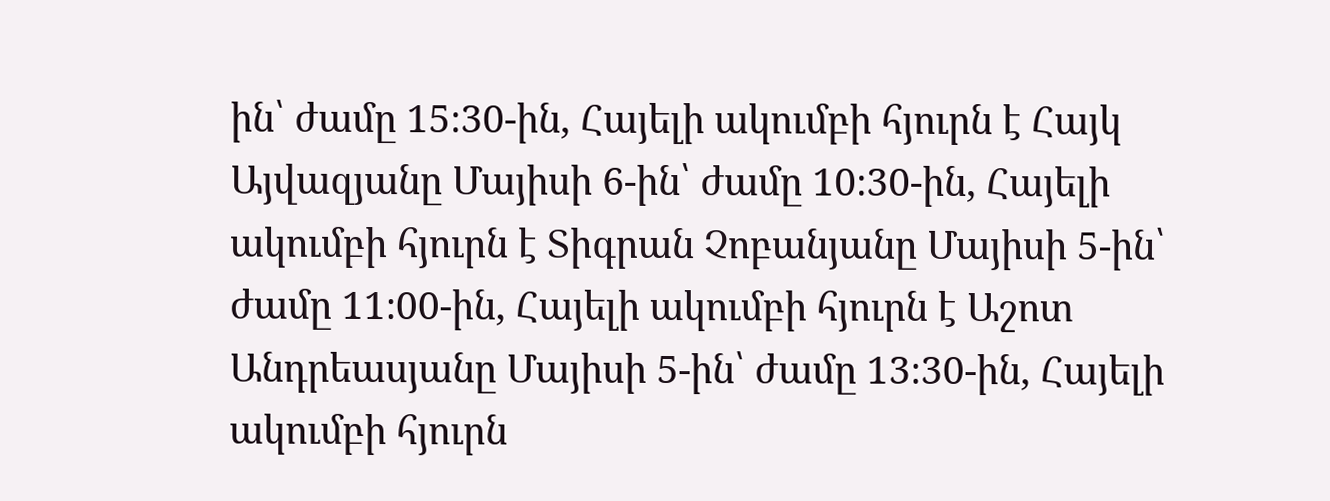ին՝ ժամը 15։30-ին, Հայելի ակումբի հյուրն է Հայկ Այվազյանը Մայիսի 6-ին՝ ժամը 10։30-ին, Հայելի ակումբի հյուրն է Տիգրան Չոբանյանը Մայիսի 5-ին՝ ժամը 11։00-ին, Հայելի ակումբի հյուրն է Աշոտ Անդրեասյանը Մայիսի 5-ին՝ ժամը 13։30-ին, Հայելի ակումբի հյուրն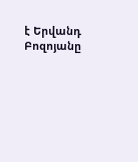է Երվանդ Բոզոյանը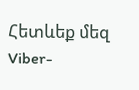Հետևեք մեզ Viber-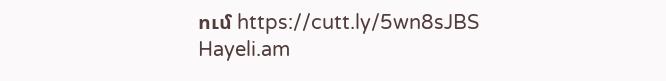ում https://cutt.ly/5wn8sJBS
Hayeli.am